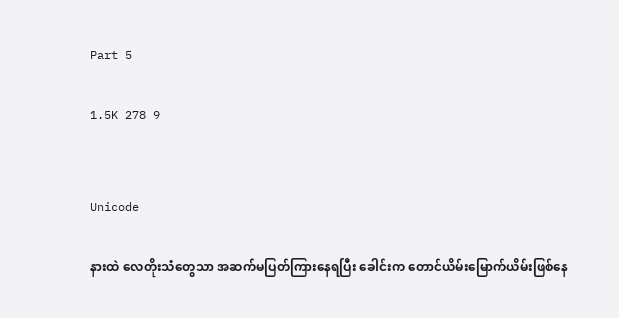Part 5

1.5K 278 9


Unicode

နားထဲ လေတိုးသံတွေသာ အဆက်မပြတ်ကြားနေရပြီး ခေါင်းက တောင်ယိမ်းမြောက်ယိမ်းဖြစ်နေ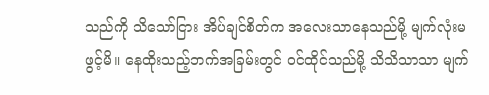သည်ကို သိသော်ငြား အိပ်ချင်စိတ်က အလေးသာနေသည်မို့ မျက်လုံးမဖွင့်မိ။ နေထိုးသည့်ဘက်အခြမ်းတွင် ဝင်ထိုင်သည်မို့ သိသိသာသာ မျက်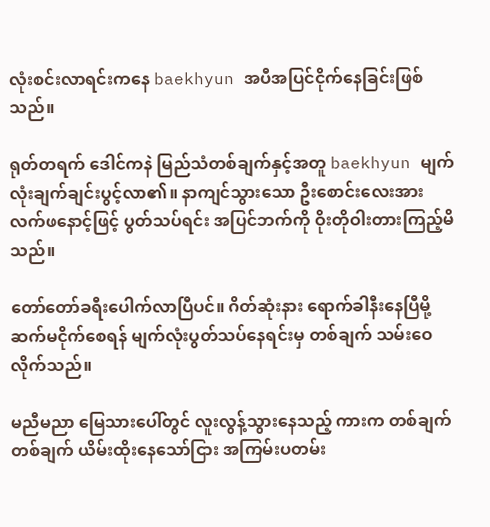လုံးစင်းလာရင်းကနေ baekhyun အပီအပြင်ငိုက်နေခြင်းဖြစ်သည်။

ရုတ်တရက် ဒေါင်ကနဲ မြည်သံတစ်ချက်နှင့်အတူ baekhyun မျက်လုံးချက်ချင်းပွင့်လာ၏။ နာကျင်သွားသော ဦးစောင်းလေးအား လက်ဖနောင့်ဖြင့် ပွတ်သပ်ရင်း အပြင်ဘက်ကို ဝိုးတိုဝါးတားကြည့်မိသည်။

တော်တော်ခရီးပေါက်လာပြီပင်။ ဂိတ်ဆုံးနား ရောက်ခါနီးနေပြီမို့ ဆက်မငိုက်စေရန် မျက်လုံးပွတ်သပ်နေရင်းမှ တစ်ချက် သမ်းဝေလိုက်သည်။

မညီမညာ မြေသားပေါ်တွင် လူးလွန့်သွားနေသည့် ကားက တစ်ချက်တစ်ချက် ယိမ်းထိုးနေသော်ငြား အကြမ်းပတမ်း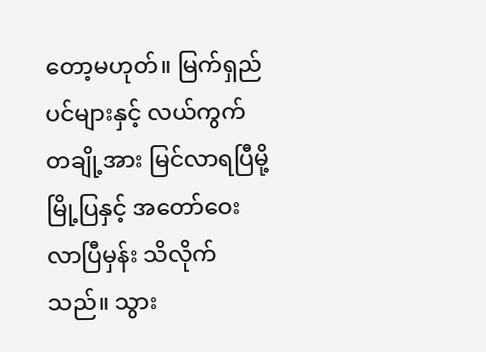တော့မဟုတ်။ မြက်ရှည်ပင်များနှင့် လယ်ကွက်တချို့အား မြင်လာရပြီမို့ မြို့ပြနှင့် အတော်ဝေးလာပြီမှန်း သိလိုက်သည်။ သွား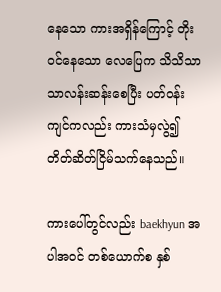နေသော ကားအရှိန်ကြောင့် တိုးဝင်နေသော လေပြေက သိသိသာသာလန်းဆန်းစေပြီး ပတ်ဝန်းကျင်ကလည်း ကားသံမှလွဲ၍ တိတ်ဆိတ်ငြိမ်သက်နေသည်။

ကားပေါ်တွင်လည်း baekhyun အပါအဝင် တစ်ယောက်စ နှစ်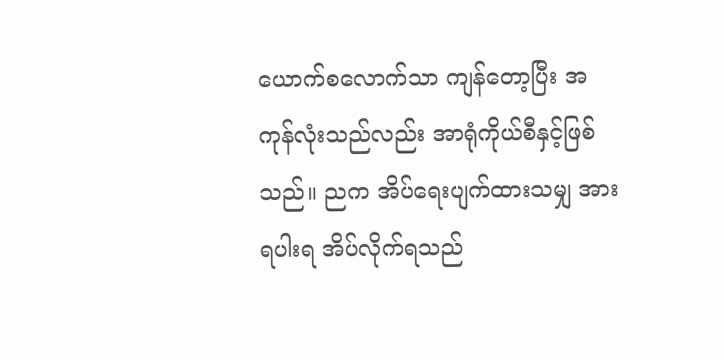ယောက်စလောက်သာ ကျန်တော့ပြီး အကုန်လုံးသည်လည်း အာရုံကိုယ်စီနှင့်ဖြစ်သည်။ ညက အိပ်ရေးပျက်ထားသမျှ အားရပါးရ အိပ်လိုက်ရသည်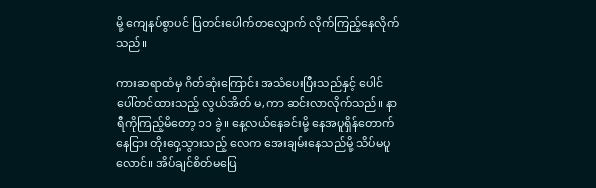မို့ ကျေနပ်စွာပင် ပြတင်းပေါက်တလျှောက် လိုက်ကြည့်နေလိုက်သည်။

ကားဆရာထံမှ ဂိတ်ဆုံးကြောင်း အသံပေးပြီးသည်နှင့် ပေါင်ပေါ်တင်ထားသည့် လွယ်အိတ် မ,ကာ ဆင်းလာလိုက်သည်။ နာရီကိုကြည့်မိတော့ ၁၁ ခွဲ။ နေ့လယ်နေခင်းမို့ နေအပူရှိန်တောက်နေငြား တိုးဝှေ့သွားသည့် လေက အေးချမ်းနေသည်မို့ သိပ်မပူလောင်။ အိပ်ချင်စိတ်မပြေ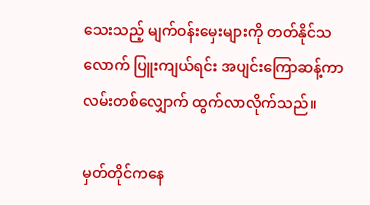သေးသည့် မျက်ဝန်းမှေးများကို တတ်နိုင်သလောက် ပြူးကျယ်ရင်း အပျင်းကြောဆန့်ကာ လမ်းတစ်လျှောက် ထွက်လာလိုက်သည်။

မှတ်တိုင်ကနေ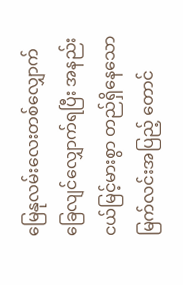မြေနုလမ်းလေးတစ်လျှောက် ခြေလျင်လျှောက်ရပြီး အနည်းငယ်မြင့်မားစွာ တည်ရှိနေသော မြက်လင်းအပြည့် တောင်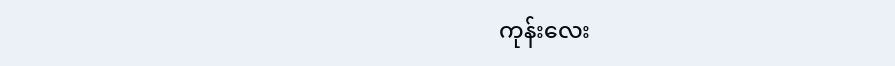ကုန်းလေး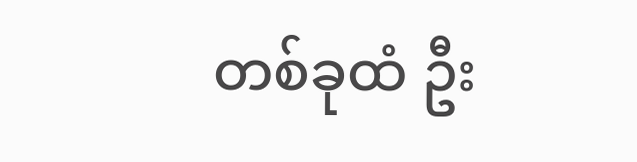တစ်ခုထံ ဦး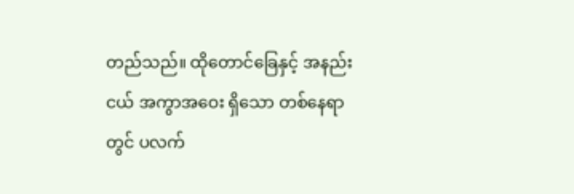တည်သည်။ ထိုတောင်ခြေနှင့် အနည်းငယ် အကွာအဝေး ရှိသော တစ်နေရာတွင် ပလက်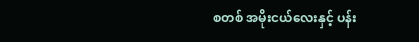စတစ် အမိုးငယ်လေးနှင့် ပန်း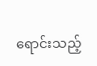ရောင်းသည့်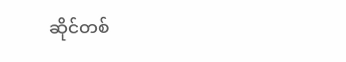ဆိုင်တစ်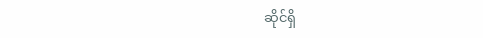ဆိုင်ရှိ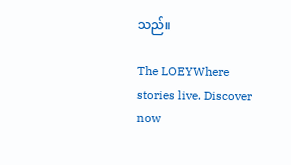သည်။

The LOEYWhere stories live. Discover now